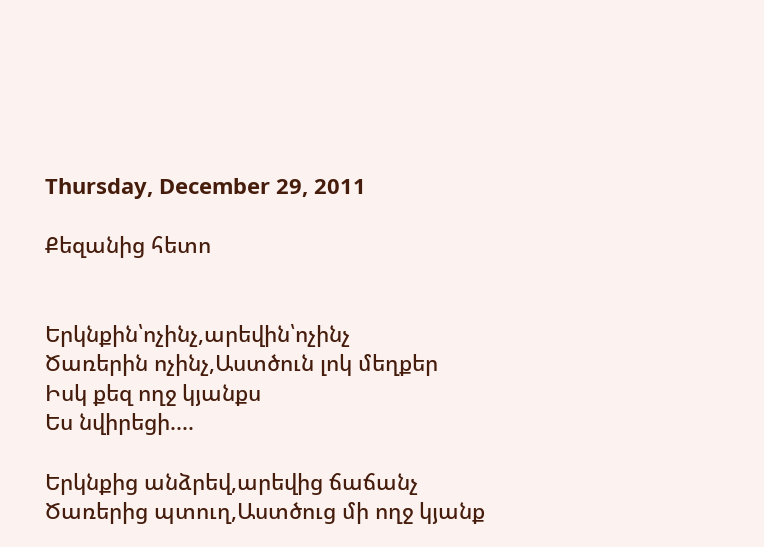Thursday, December 29, 2011

Քեզանից հետո


Երկնքին՝ոչինչ,արեվին՝ոչինչ
Ծառերին ոչինչ,Աստծուն լոկ մեղքեր
Իսկ քեզ ողջ կյանքս
Ես նվիրեցի....

Երկնքից անձրեվ,արեվից ճաճանչ
Ծառերից պտուղ,Աստծուց մի ողջ կյանք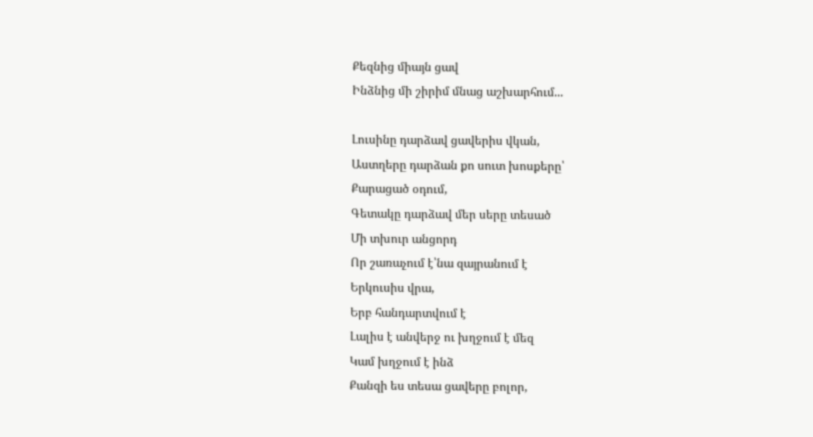Քեզնից միայն ցավ
Ինձնից մի շիրիմ մնաց աշխարհում...

Լուսինը դարձավ ցավերիս վկան,
Աստղերը դարձան քո սուտ խոսքերը՝
Քարացած օդում,
Գետակը դարձավ մեր սերը տեսած
Մի տխուր անցորդ
Որ շառաչում է՝նա զայրանում է
Երկուսիս վրա,
Երբ հանդարտվում է
Լալիս է անվերջ ու խղջում է մեզ
Կամ խղջում է ինձ
Քանզի ես տեսա ցավերը բոլոր,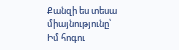Քանզի ես տեսա միայնությունը՝
Իմ հոգու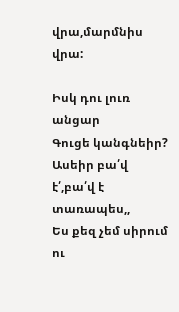վրա,մարմնիս վրա:

Իսկ դու լուռ անցար
Գուցե կանգնեիր?
Ասեիր բա՛վ է՛,բա՛վ է տառապես,,
Ես քեզ չեմ սիրում ու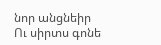նոր անցնեիր
Ու սիրտս գոնե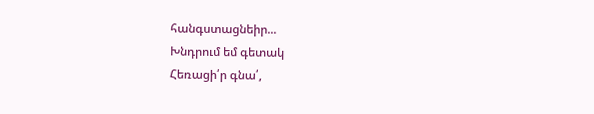հանգստացնեիր...
Խնդրում եմ գետակ
Հեռացի՛ր գնա՛,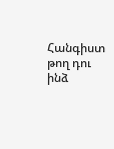Հանգիստ թող դու ինձ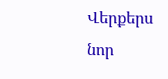Վերքերս նոր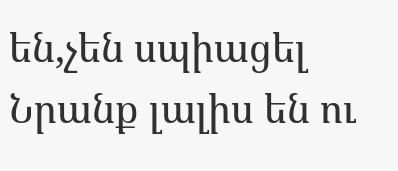են,չեն սպիացել
Նրանք լալիս են ու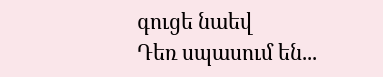գուցե նաեվ
Դեռ սպասում են...